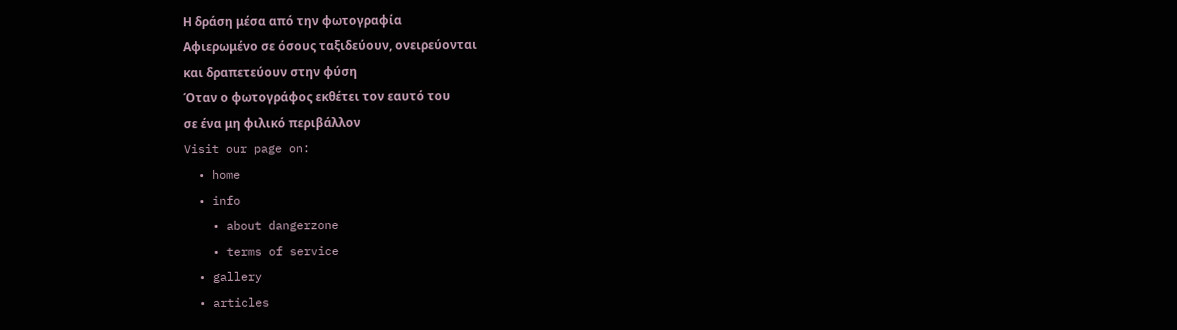Η δράση μέσα από την φωτογραφία
Αφιερωμένο σε όσους ταξιδεύουν, ονειρεύονται
και δραπετεύουν στην φύση
Όταν ο φωτογράφος εκθέτει τον εαυτό του
σε ένα μη φιλικό περιβάλλον
Visit our page on:
  • home
  • info
    • about dangerzone
    • terms of service
  • gallery
  • articles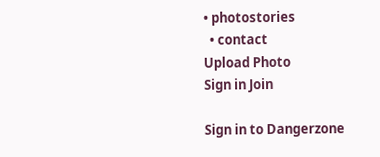• photostories
  • contact
Upload Photo
Sign in Join

Sign in to Dangerzone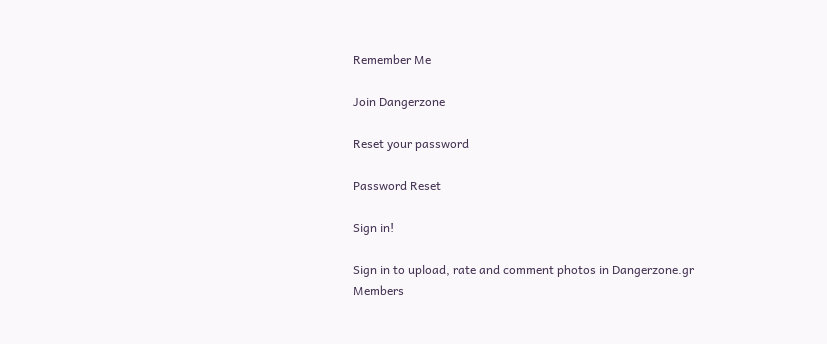Remember Me

Join Dangerzone

Reset your password

Password Reset

Sign in!

Sign in to upload, rate and comment photos in Dangerzone.gr
Members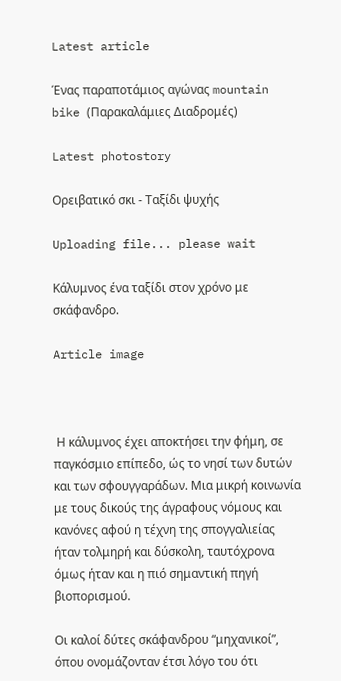Latest article

Ένας παραποτάμιος αγώνας mountain bike (Παρακαλάμιες Διαδρομές)

Latest photostory

Ορειβατικό σκι - Ταξίδι ψυχής

Uploading file... please wait

Κάλυμνος ένα ταξίδι στον χρόνο με σκάφανδρο.

Article image



 Η κάλυμνος έχει αποκτήσει την φήμη, σε παγκόσμιο επίπεδο, ώς το νησί των δυτών και των σφουγγαράδων. Μια μικρή κοινωνία με τους δικούς της άγραφους νόμους και κανόνες αφού η τέχνη της σπογγαλιείας ήταν τολμηρή και δύσκολη, ταυτόχρονα όμως ήταν και η πιό σημαντική πηγή βιοπορισμού.

Οι καλοί δύτες σκάφανδρου “μηχανικοί”, όπου ονομάζονταν έτσι λόγο του ότι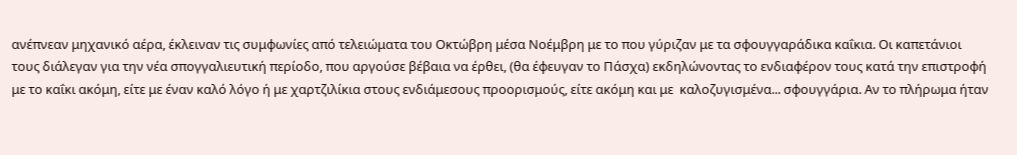ανέπνεαν μηχανικό αέρα, έκλειναν τις συμφωνίες από τελειώματα του Οκτώβρη μέσα Νοέμβρη με το που γύριζαν με τα σφουγγαράδικα καΐκια. Οι καπετάνιοι τους διάλεγαν για την νέα σπογγαλιευτική περίοδο, που αργούσε βέβαια να έρθει, (θα έφευγαν το Πάσχα) εκδηλώνοντας το ενδιαφέρον τους κατά την επιστροφή με το καΐκι ακόμη, είτε με έναν καλό λόγο ή με χαρτζιλίκια στους ενδιάμεσους προορισμούς, είτε ακόμη και με  καλοζυγισμένα... σφουγγάρια. Αν το πλήρωμα ήταν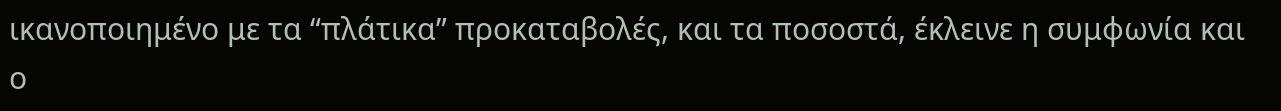ικανοποιημένο με τα “πλάτικα” προκαταβολές, και τα ποσοστά, έκλεινε η συμφωνία και ο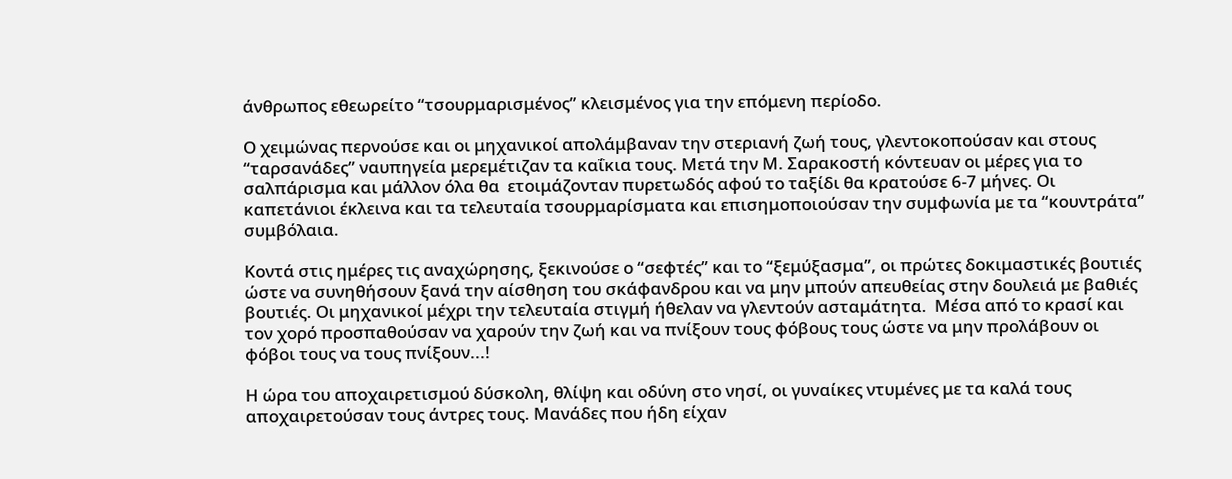άνθρωπος εθεωρείτο “τσουρμαρισμένος” κλεισμένος για την επόμενη περίοδο.

Ο χειμώνας περνούσε και οι μηχανικοί απολάμβαναν την στεριανή ζωή τους, γλεντοκοπούσαν και στους “ταρσανάδες” ναυπηγεία μερεμέτιζαν τα καΐκια τους. Μετά την Μ. Σαρακοστή κόντευαν οι μέρες για το σαλπάρισμα και μάλλον όλα θα  ετοιμάζονταν πυρετωδός αφού το ταξίδι θα κρατούσε 6-7 μήνες. Οι καπετάνιοι έκλεινα και τα τελευταία τσουρμαρίσματα και επισημοποιούσαν την συμφωνία με τα “κουντράτα” συμβόλαια.

Κοντά στις ημέρες τις αναχώρησης, ξεκινούσε ο “σεφτές” και το “ξεμύξασμα”, οι πρώτες δοκιμαστικές βουτιές ώστε να συνηθήσουν ξανά την αίσθηση του σκάφανδρου και να μην μπούν απευθείας στην δουλειά με βαθιές βουτιές. Οι μηχανικοί μέχρι την τελευταία στιγμή ήθελαν να γλεντούν ασταμάτητα.  Μέσα από το κρασί και τον χορό προσπαθούσαν να χαρούν την ζωή και να πνίξουν τους φόβους τους ώστε να μην προλάβουν οι φόβοι τους να τους πνίξουν...!

Η ώρα του αποχαιρετισμού δύσκολη, θλίψη και οδύνη στο νησί, οι γυναίκες ντυμένες με τα καλά τους αποχαιρετούσαν τους άντρες τους. Mανάδες που ήδη είχαν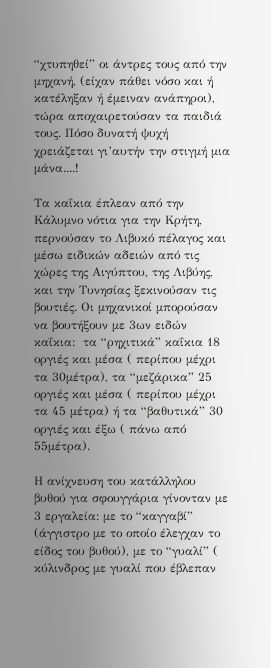“χτυπηθεί” οι άντρες τους από την μηχανή, (είχαν πάθει νόσο και ή κατέληξαν ή έμειναν ανάπηροι), τώρα αποχαιρετούσαν τα παιδιά τους. Πόσο δυνατή ψυχή χρειάζεται γι’αυτήν την στιγμή μια μάνα....!

Τα καΐκια έπλεαν από την Κάλυμνο νότια για την Κρήτη, περνούσαν το Λιβυκό πέλαγος και μέσω ειδικών αδειών από τις χώρες της Αιγύπτου, της Λιβύης, και την Τυνησίας ξεκινούσαν τις βουτιές. Οι μηχανικοί μπορούσαν να βουτήξουν με 3ων ειδών καΐκια:  τα “ρηχιτικά” καΐκια 18 οργιές και μέσα ( περίπου μέχρι τα 30μέτρα), τα “μεζάρικα” 25 οργιές και μέσα ( περίπου μέχρι τα 45 μέτρα) ή τα “βαθυτικά” 30 οργιές και έξω ( πάνω από 55μέτρα).

Η ανίχνευση του κατάλληλου βυθού για σφουγγάρια γίνονταν με 3 εργαλεία: με το “καγγαβί” (άγγιστρο με το οποίο έλεγχαν το είδος του βυθού), με το “γυαλί” ( κύλινδρος με γυαλί που έβλεπαν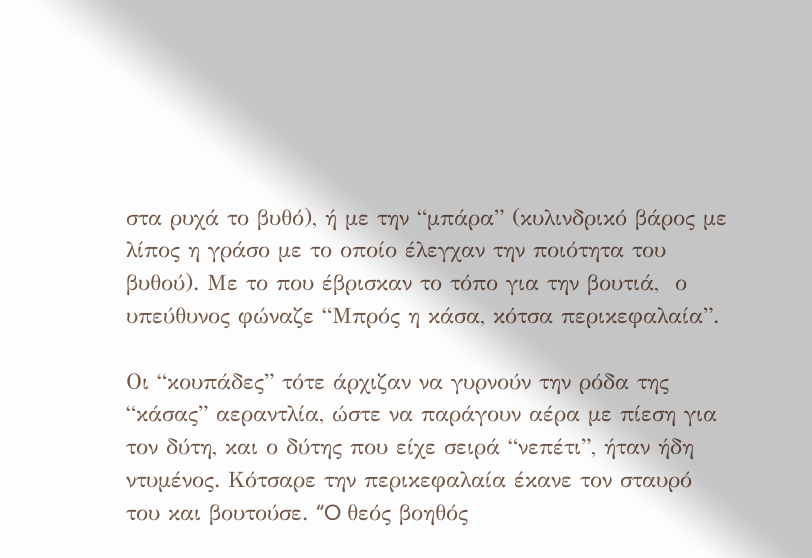στα ρυχά το βυθό), ή με την “μπάρα” (κυλινδρικό βάρος με λίπος η γράσο με το οποίο έλεγχαν την ποιότητα του βυθού). Με το που έβρισκαν το τόπο για την βουτιά,  ο υπεύθυνος φώναζε “Μπρός η κάσα, κότσα περικεφαλαία”.

Οι “κουπάδες” τότε άρχιζαν να γυρνούν την ρόδα της “κάσας” αεραντλία, ώστε να παράγουν αέρα με πίεση για τον δύτη, και ο δύτης που είχε σειρά “νεπέτι”, ήταν ήδη ντυμένος. Κότσαρε την περικεφαλαία έκανε τον σταυρό του και βουτούσε. “O θεός βοηθός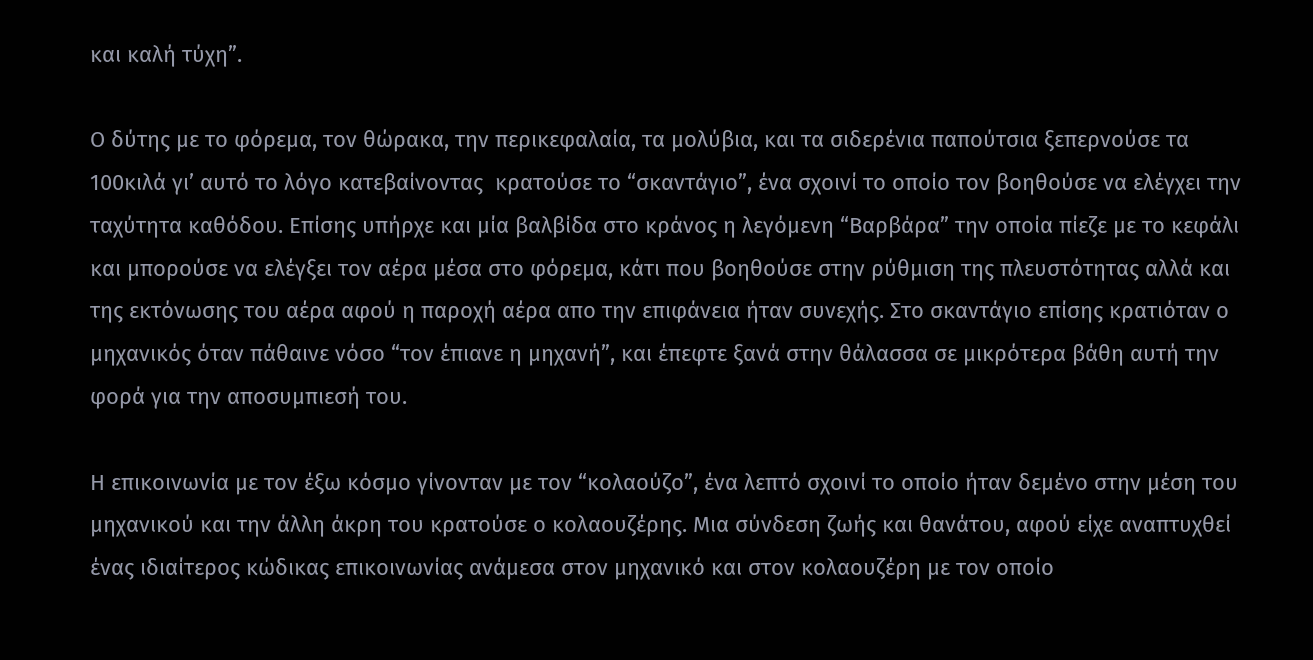και καλή τύχη”.

Ο δύτης με το φόρεμα, τον θώρακα, την περικεφαλαία, τα μολύβια, και τα σιδερένια παπούτσια ξεπερνούσε τα 100κιλά γι’ αυτό το λόγο κατεβαίνοντας  κρατούσε το “σκαντάγιο”, ένα σχοινί το οποίο τον βοηθούσε να ελέγχει την ταχύτητα καθόδου. Επίσης υπήρχε και μία βαλβίδα στο κράνος η λεγόμενη “Βαρβάρα” την οποία πίεζε με το κεφάλι και μπορούσε να ελέγξει τον αέρα μέσα στο φόρεμα, κάτι που βοηθούσε στην ρύθμιση της πλευστότητας αλλά και της εκτόνωσης του αέρα αφού η παροχή αέρα απο την επιφάνεια ήταν συνεχής. Στο σκαντάγιο επίσης κρατιόταν ο μηχανικός όταν πάθαινε νόσο “τον έπιανε η μηχανή”, και έπεφτε ξανά στην θάλασσα σε μικρότερα βάθη αυτή την φορά για την αποσυμπιεσή του.

Η επικοινωνία με τον έξω κόσμο γίνονταν με τον “κολαούζο”, ένα λεπτό σχοινί το οποίο ήταν δεμένο στην μέση του μηχανικού και την άλλη άκρη του κρατούσε ο κολαουζέρης. Μια σύνδεση ζωής και θανάτου, αφού είχε αναπτυχθεί ένας ιδιαίτερος κώδικας επικοινωνίας ανάμεσα στον μηχανικό και στον κολαουζέρη με τον οποίο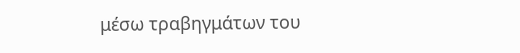μέσω τραβηγμάτων του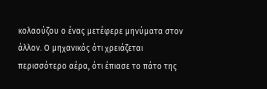κολαούζου ο ένας μετέφερε μηνύματα στον άλλον. Ο μηχανικός ότι χρειάζεται περισσότερο αέρα, ότι έπιασε το πάτο της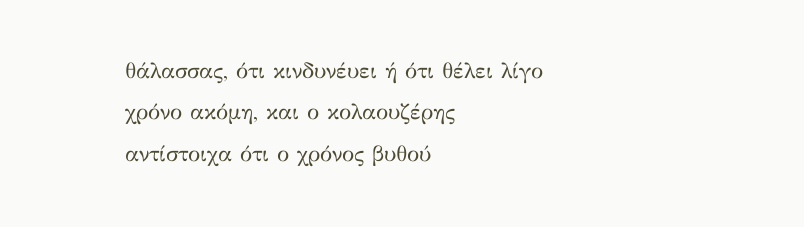θάλασσας, ότι κινδυνέυει ή ότι θέλει λίγο χρόνο ακόμη, και ο κολαουζέρης αντίστοιχα ότι ο χρόνος βυθού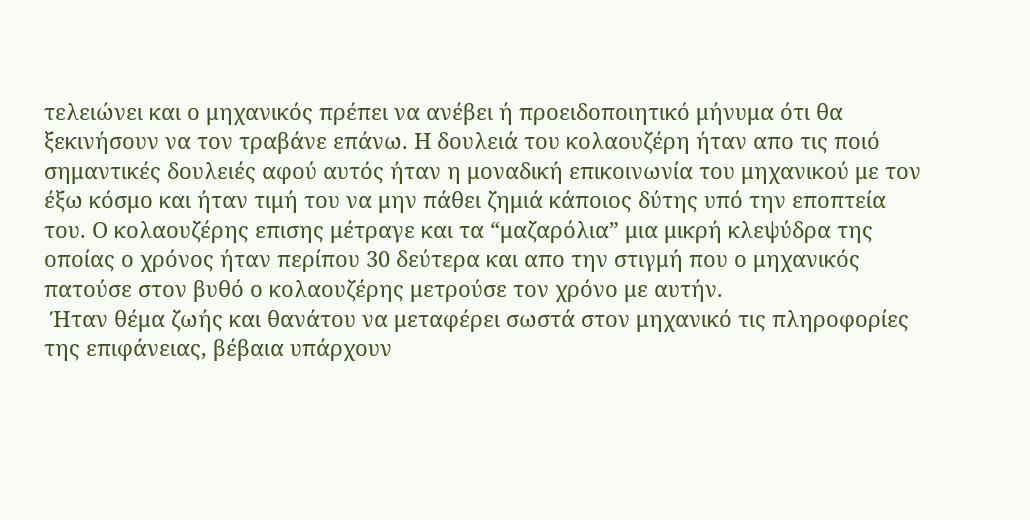τελειώνει και ο μηχανικός πρέπει να ανέβει ή προειδοποιητικό μήνυμα ότι θα ξεκινήσουν να τον τραβάνε επάνω. Η δουλειά του κολαουζέρη ήταν απο τις ποιό σημαντικές δουλειές αφού αυτός ήταν η μοναδική επικοινωνία του μηχανικού με τον έξω κόσμο και ήταν τιμή του να μην πάθει ζημιά κάποιος δύτης υπό την εποπτεία του. Ο κολαουζέρης επισης μέτραγε και τα “μαζαρόλια” μια μικρή κλεψύδρα της οποίας ο χρόνος ήταν περίπου 30 δεύτερα και απο την στιγμή που ο μηχανικός πατούσε στον βυθό ο κολαουζέρης μετρούσε τον χρόνο με αυτήν.
 Ήταν θέμα ζωής και θανάτου να μεταφέρει σωστά στον μηχανικό τις πληροφορίες της επιφάνειας, βέβαια υπάρχουν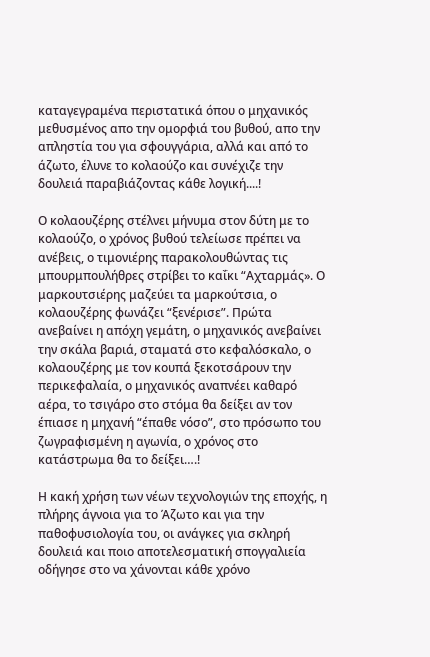καταγεγραμένα περιστατικά όπου ο μηχανικός μεθυσμένος απο την ομορφιά του βυθού, απο την απληστία του για σφουγγάρια, αλλά και από το άζωτο, έλυνε το κολαούζο και συνέχιζε την δουλειά παραβιάζοντας κάθε λογική....!

Ο κολαουζέρης στέλνει μήνυμα στον δύτη με το κολαούζο, ο χρόνος βυθού τελείωσε πρέπει να ανέβεις, ο τιμονιέρης παρακολουθώντας τις μπουρμπουλήθρες στρίβει το καΐκι “Αχταρμάς». Ο μαρκουτσιέρης μαζεύει τα μαρκούτσια, ο κολαουζέρης φωνάζει “ξενέρισε”. Πρώτα ανεβαίνει η απόχη γεμάτη, ο μηχανικός ανεβαίνει την σκάλα βαριά, σταματά στο κεφαλόσκαλο, ο κολαουζέρης με τον κουπά ξεκοτσάρουν την περικεφαλαία, ο μηχανικός αναπνέει καθαρό αέρα, το τσιγάρο στο στόμα θα δείξει αν τον έπιασε η μηχανή “έπαθε νόσο”, στο πρόσωπο του ζωγραφισμένη η αγωνία, ο χρόνος στο κατάστρωμα θα το δείξει….!

Η κακή χρήση των νέων τεχνολογιών της εποχής, η πλήρης άγνοια για το Άζωτο και για την παθοφυσιολογία του, οι ανάγκες για σκληρή δουλειά και ποιο αποτελεσματική σπογγαλιεία οδήγησε στο να χάνονται κάθε χρόνο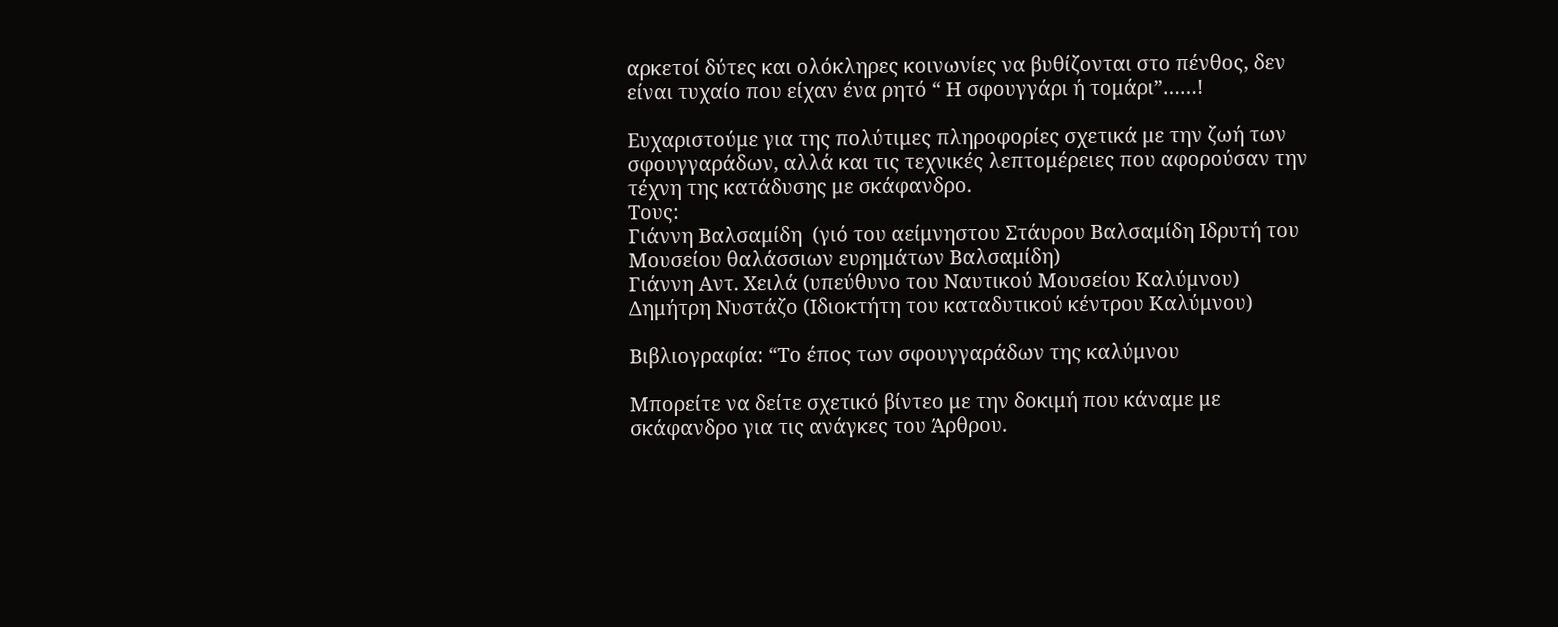αρκετοί δύτες και ολόκληρες κοινωνίες να βυθίζονται στο πένθος, δεν είναι τυχαίο που είχαν ένα ρητό “ Η σφουγγάρι ή τομάρι”……!

Ευχαριστούμε για της πολύτιμες πληροφορίες σχετικά με την ζωή των σφουγγαράδων, αλλά και τις τεχνικές λεπτομέρειες που αφορούσαν την τέχνη της κατάδυσης με σκάφανδρο.
Τους:
Γιάννη Βαλσαμίδη  (γιό του αείμνηστου Στάυρου Βαλσαμίδη Ιδρυτή του Μουσείου θαλάσσιων ευρημάτων Βαλσαμίδη)
Γιάννη Αντ. Χειλά (υπεύθυνο του Ναυτικού Μουσείου Καλύμνου)
Δημήτρη Νυστάζο (Ιδιοκτήτη του καταδυτικού κέντρου Καλύμνου)

Βιβλιογραφία: “Το έπος των σφουγγαράδων της καλύμνου

Μπορείτε να δείτε σχετικό βίντεο με την δοκιμή που κάναμε με σκάφανδρο για τις ανάγκες του Άρθρου.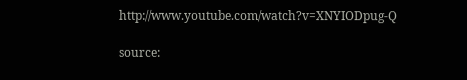http://www.youtube.com/watch?v=XNYIODpug-Q

source: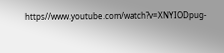https//www.youtube.com/watch?v=XNYIODpug-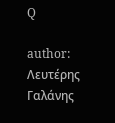Q

author: Λευτέρης Γαλάνης